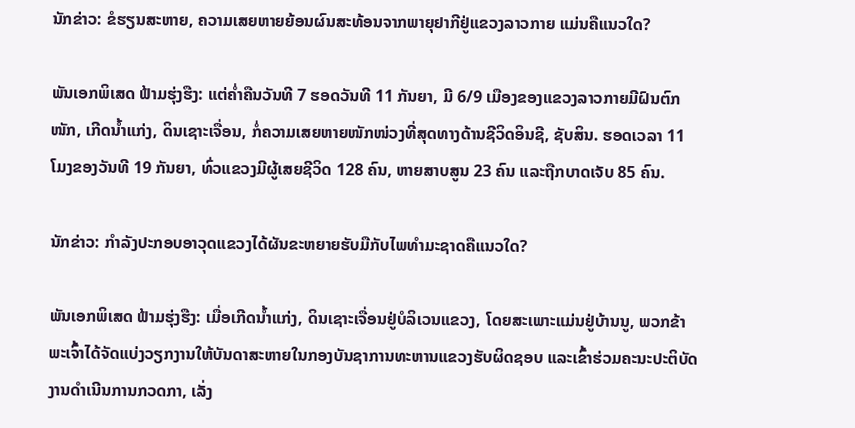ນັກຂ່າວ: ຂໍຮຽນສະຫາຍ, ຄວາມເສຍຫາຍຍ້ອນຜົນສະທ້ອນຈາກພາຍຸຢາກີຢູ່ແຂວງລາວກາຍ ແມ່ນຄືແນວໃດ?

ພັນເອກພິເສດ ຟ້າມຮຸ່ງຮືງ: ແຕ່ຄໍ່າຄືນວັນທີ 7 ຮອດວັນທີ 11 ກັນຍາ, ມີ 6/9 ເມືອງຂອງແຂວງລາວກາຍມີຝົນຕົກໜັກ, ເກີດນໍ້າແກ່ງ, ດິນເຊາະເຈື່ອນ, ກໍ່ຄວາມເສຍຫາຍໜັກໜ່ວງທີ່ສຸດທາງດ້ານຊີວິດອິນຊີ, ຊັບສິນ. ຮອດເວລາ 11 ໂມງຂອງວັນທີ 19 ກັນຍາ, ທົ່ວແຂວງມີຜູ້ເສຍຊີວິດ 128 ຄົນ, ຫາຍສາບສູນ 23 ຄົນ ແລະຖືກບາດເຈັບ 85 ຄົນ.

ນັກຂ່າວ: ກໍາລັງປະກອບອາວຸດແຂວງໄດ້ຜັນຂະຫຍາຍຮັບມືກັບໄພທໍາມະຊາດຄືແນວໃດ?

ພັນເອກພິເສດ ຟ້າມຮຸ່ງຮືງ: ເມື່ອເກີດນໍ້າແກ່ງ, ດິນເຊາະເຈື່ອນຢູ່ບໍລິເວນແຂວງ, ໂດຍສະເພາະແມ່ນຢູ່ບ້ານນູ, ພວກຂ້າພະເຈົ້າໄດ້ຈັດແບ່ງວຽກງານໃຫ້ບັນດາສະຫາຍໃນກອງບັນຊາການທະຫານແຂວງຮັບຜິດຊອບ ແລະເຂົ້າຮ່ວມຄະນະປະຕິບັດງານດໍາເນີນການກວດກາ, ເລັ່ງ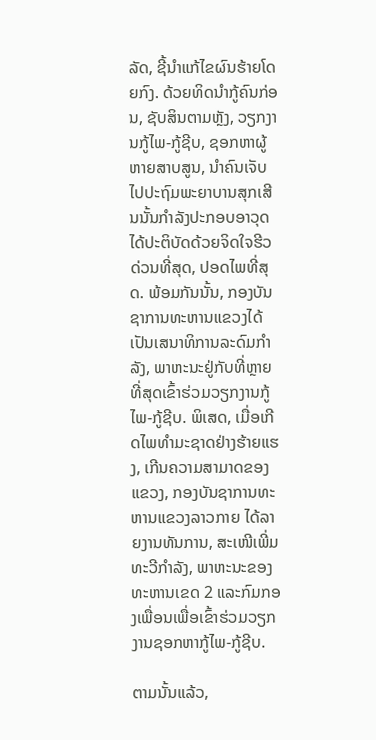ລັດ, ຊີ້ນໍາແກ້ໄຂຜົນຮ້າຍໂດຍກົງ. ດ້ວຍທິດນໍາກູ້ຄົນກ່ອນ, ຊັບສິນຕາມຫຼັງ, ວຽກງານກູ້ໄພ-ກູ້ຊີບ, ຊອກຫາຜູ້ຫາຍສາບສູນ, ນໍາຄົນເຈັບໄປປະຖົມພະຍາບານສຸກເສີນນັ້ນກໍາລັງປະກອບອາວຸດໄດ້ປະຕິບັດດ້ວຍຈິດໃຈຮີວດ່ວນທີ່ສຸດ, ປອດໄພທີ່ສຸດ. ພ້ອມກັນນັ້ນ, ກອງບັນຊາການທະຫານແຂວງໄດ້ເປັນເສນາທິການລະດົມກໍາລັງ, ພາຫະນະຢູ່ກັບທີ່ຫຼາຍທີ່ສຸດເຂົ້າຮ່ວມວຽກງານກູ້ໄພ-ກູ້ຊີບ. ພິເສດ, ເມື່ອເກີດໄພທໍາມະຊາດຢ່າງຮ້າຍແຮງ, ເກີນຄວາມສາມາດຂອງແຂວງ, ກອງບັນຊາການທະຫານແຂວງລາວກາຍ ໄດ້ລາຍງານທັນການ, ສະເໜີເພີ່ມທະວີກໍາລັງ, ພາຫະນະຂອງທະຫານເຂດ 2 ແລະກົມກອງເພື່ອນເພື່ອເຂົ້າຮ່ວມວຽກງານຊອກຫາກູ້ໄພ-ກູ້ຊີບ.

ຕາມນັ້ນແລ້ວ,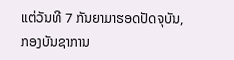ແຕ່ວັນທີ 7 ກັນຍາມາຮອດປັດຈຸບັນ, ກອງບັນຊາການ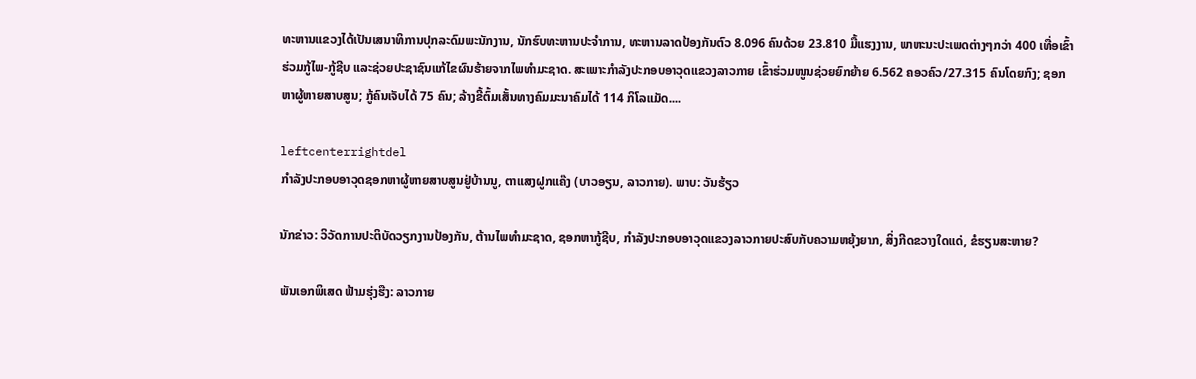ທະຫານແຂວງໄດ້ເປັນເສນາທິການປຸກລະດົມພະນັກງານ, ນັກຮົບທະຫານປະຈຳການ, ທະຫານລາດປ້ອງກັນຕົວ 8.096 ຄົນດ້ວຍ 23.810 ມື້ແຮງງານ, ພາຫະນະປະເພດຕ່າງໆກວ່າ 400 ເທື່ອເຂົ້າຮ່ວມກູ້ໄພ-ກູ້ຊີບ ແລະຊ່ວຍປະຊາຊົນແກ້ໄຂຜົນຮ້າຍຈາກໄພທໍາມະຊາດ. ສະເພາະກໍາລັງປະກອບອາວຸດແຂວງລາວກາຍ ເຂົ້າຮ່ວມໜູນຊ່ວຍຍົກຍ້າຍ 6.562 ຄອວຄົວ/27.315 ຄົນໂດຍກົງ; ຊອກຫາຜູ້ຫາຍສາບສູນ; ກູ້ຄົນເຈັບໄດ້ 75 ຄົນ; ລ້າງຂີ້ຕົ້ມເສັ້ນທາງຄົມມະນາຄົມໄດ້ 114 ກິໂລແມັດ....

leftcenterrightdel
ກໍາລັງປະກອບອາວຸດຊອກຫາຜູ້ຫາຍສາບສູນຢູ່ບ້ານນູ, ຕາແສງຝູກແຄ໊ງ (ບາວອຽນ, ລາວກາຍ). ພາບ: ວັນຮ້ຽວ

ນັກຂ່າວ: ວິວັດການປະຕິບັດວຽກງານປ້ອງກັນ, ຕ້ານໄພທຳມະຊາດ, ຊອກຫາກູ້ຊີບ, ກໍາລັງປະກອບອາວຸດແຂວງລາວກາຍປະສົບກັບຄວາມຫຍຸ້ງຍາກ, ສິ່ງກີດຂວາງໃດແດ່, ຂໍຮຽນສະຫາຍ?

ພັນເອກພິເສດ ຟ້າມຮຸ່ງຮືງ: ລາວກາຍ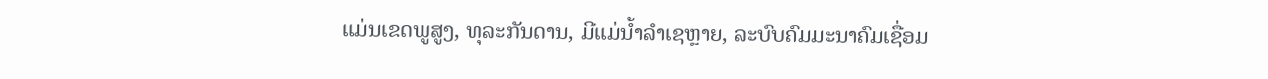ແມ່ນເຂດພູສູງ, ທຸລະກັນດານ, ມີແມ່ນ້ຳລຳເຊຫຼາຍ, ລະບົບຄົມມະນາຄົມເຊື່ອມ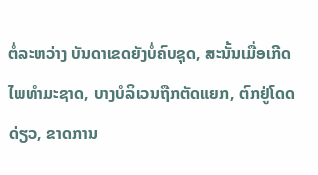ຕໍ່ລະຫວ່າງ ບັນດາເຂດຍັງບໍ່ຄົບຊຸດ, ສະນັ້ນເມື່ອເກີດໄພທໍາມະຊາດ, ບາງບໍລິເວນຖືກຕັດແຍກ, ຕົກຢູ່ໂດດດ່ຽວ, ຂາດການ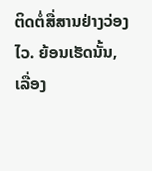ຕິດຕໍ່ສື່ສານຢ່າງວ່ອງໄວ. ຍ້ອນເຮັດນັ້ນ, ເລື່ອງ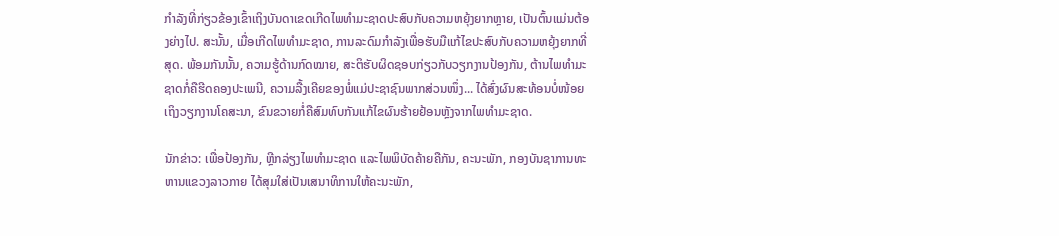ກໍາລັງທີ່ກ່ຽວຂ້ອງເຂົ້າເຖິງບັນດາເຂດເກີດໄພທໍາມະຊາດປະສົບກັບຄວາມຫຍຸ້ງຍາກຫຼາຍ, ເປັນຕົ້ນແມ່ນຕ້ອງຍ່າງໄປ. ສະນັ້ນ, ເມື່ອເກີດໄພທໍາມະຊາດ, ການລະດົມກໍາລັງເພື່ອຮັບມືແກ້ໄຂປະສົບກັບຄວາມຫຍຸ້ງຍາກທີ່ສຸດ. ພ້ອມກັນນັ້ນ, ຄວາມຮູ້ດ້ານກົດໝາຍ, ສະຕິຮັບຜິດຊອບກ່ຽວກັບວຽກງານປ້ອງກັນ, ຕ້ານໄພທໍາມະຊາດກໍ່ຄືຮີດຄອງປະເພນີ, ຄວາມລື້ງເຄີຍຂອງພໍ່ແມ່ປະຊາຊົນພາກສ່ວນໜຶ່ງ... ໄດ້ສົ່ງຜົນສະທ້ອນບໍ່ໜ້ອຍເຖິງວຽກງານໂຄສະນາ, ຂົນຂວາຍກໍ່ຄືສົມທົບກັນແກ້ໄຂຜົນຮ້າຍຢ້ອນຫຼັງຈາກໄພທໍາມະຊາດ.

ນັກຂ່າວ: ເພື່ອປ້ອງກັນ, ຫຼີກລ່ຽງໄພທໍາມະຊາດ ແລະໄພພິບັດຄ້າຍຄືກັນ, ຄະນະພັກ, ກອງບັນຊາການທະຫານແຂວງລາວກາຍ ໄດ້ສຸມໃສ່ເປັນເສນາທິການໃຫ້ຄະນະພັກ,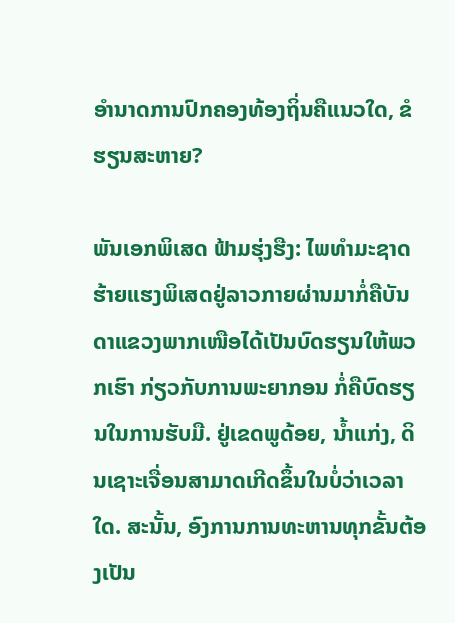ອໍານາດການປົກຄອງທ້ອງຖິ່ນຄືແນວໃດ, ຂໍຮຽນສະຫາຍ?

ພັນເອກພິເສດ ຟ້າມຮຸ່ງຮືງ: ໄພທໍາມະຊາດຮ້າຍແຮງພິເສດຢູ່ລາວກາຍຜ່ານມາກໍ່ຄືບັນດາແຂວງພາກເໜືອໄດ້ເປັນບົດຮຽນໃຫ້ພວກເຮົາ ກ່ຽວກັບການພະຍາກອນ ກໍ່ຄືບົດຮຽນໃນການຮັບມື. ຢູ່ເຂດພູດ້ອຍ, ນໍ້າແກ່ງ, ດິນເຊາະເຈື່ອນສາມາດເກີດຂຶ້ນໃນບໍ່ວ່າເວລາໃດ. ສະນັ້ນ, ອົງການການທະຫານທຸກຂັ້ນຕ້ອງເປັນ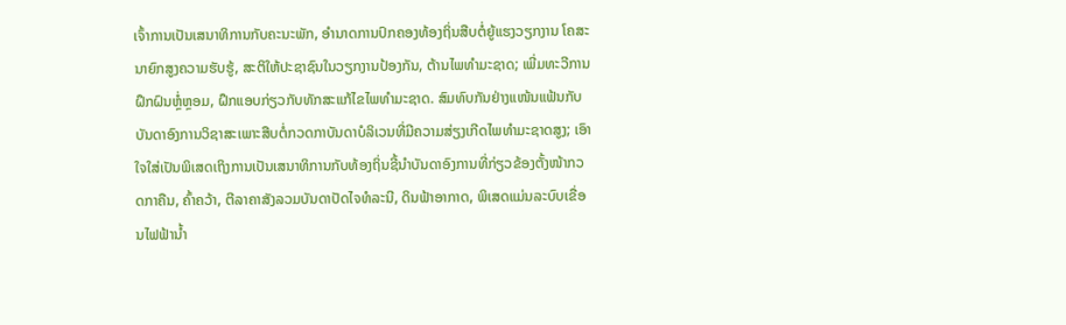ເຈົ້າການເປັນເສນາທິການກັບຄະນະພັກ, ອໍານາດການປົກຄອງທ້ອງຖິ່ນສືບຕໍ່ຍູ້ແຮງວຽກງານ ໂຄສະນາຍົກສູງຄວາມຮັບຮູ້, ສະຕິໃຫ້ປະຊາຊົນໃນວຽກງານປ້ອງກັນ, ຕ້ານໄພທໍາມະຊາດ; ເພີ່ມທະວີການຝຶກຝົນຫຼໍ່ຫຼອມ, ຝຶກແອບກ່ຽວກັບທັກສະແກ້ໄຂໄພທໍາມະຊາດ. ສົມທົບກັນຢ່າງແໜ້ນແຟ້ນກັບບັນດາອົງການວິຊາສະເພາະສືບຕໍ່ກວດກາບັນດາບໍລິເວນທີ່ມີຄວາມສ່ຽງເກີດໄພທໍາມະຊາດສູງ; ເອົາໃຈໃສ່ເປັນພິເສດເຖິງການເປັນເສນາທິການກັບທ້ອງຖິ່ນຊີ້ນໍາບັນດາອົງການທີ່ກ່ຽວຂ້ອງຕັ້ງໜ້າກວດກາຄືນ, ຄົ້າຄວ້າ, ຕີລາຄາສັງລວມບັນດາປັດໄຈທໍລະນີ, ດິນຟ້າອາກາດ, ພິເສດແມ່ນລະບົບເຂື່ອນໄຟຟ້ານ້ຳ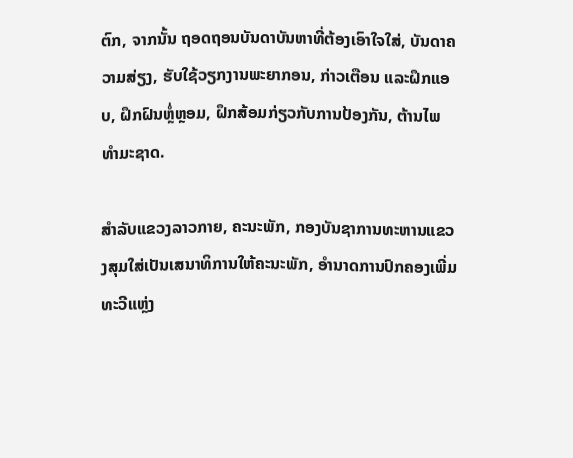ຕົກ, ຈາກນັ້ນ ຖອດຖອນບັນດາບັນຫາທີ່ຕ້ອງເອົາໃຈໃສ່, ບັນດາຄວາມສ່ຽງ, ຮັບໃຊ້ວຽກງານພະຍາກອນ, ກ່າວເຕືອນ ແລະຝຶກແອບ, ຝຶກຝົນຫຼໍ່ຫຼອມ, ຝຶກສ້ອມກ່ຽວກັບການປ້ອງກັນ, ຕ້ານໄພທໍາມະຊາດ.

ສໍາລັບແຂວງລາວກາຍ, ຄະນະພັກ, ກອງບັນຊາການທະຫານແຂວງສຸມໃສ່ເປັນເສນາທິການໃຫ້ຄະນະພັກ, ອໍານາດການປົກຄອງເພີ່ມທະວີແຫຼ່ງ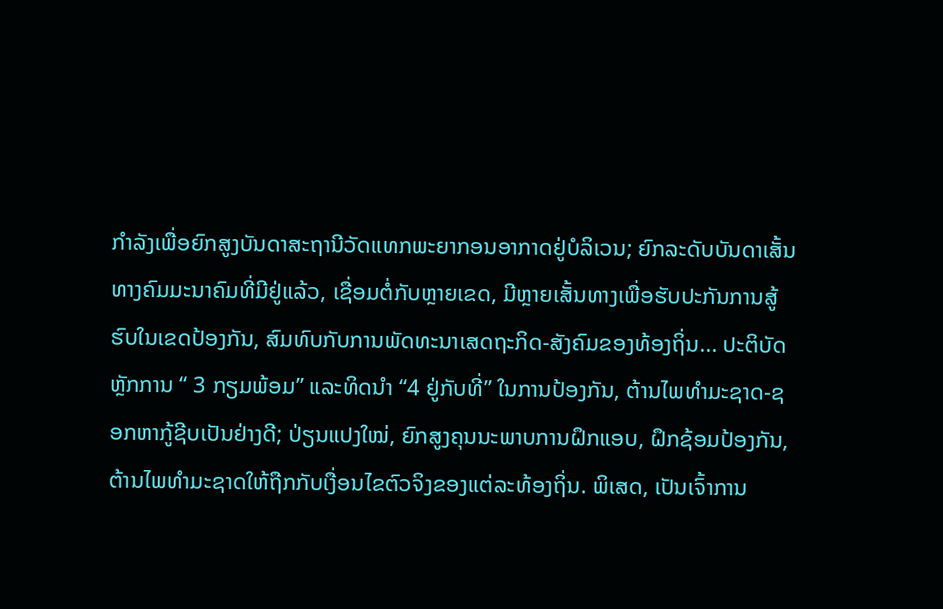ກໍາລັງເພື່ອຍົກສູງບັນດາສະຖານີວັດແທກພະຍາກອນອາກາດຢູ່ບໍລິເວນ; ຍົກລະດັບບັນດາເສັ້ນທາງຄົມມະນາຄົມທີ່ມີຢູ່ແລ້ວ, ເຊື່ອມຕໍ່ກັບຫຼາຍເຂດ, ມີຫຼາຍເສັ້ນທາງເພື່ອຮັບປະກັນການສູ້ຮົບໃນເຂດປ້ອງກັນ, ສົມທົບກັບການພັດທະນາເສດຖະກິດ-ສັງຄົມຂອງທ້ອງຖິ່ນ... ປະຕິບັດຫຼັກການ “ 3 ກຽມພ້ອມ” ແລະທິດນໍາ “4 ຢູ່ກັບທີ່” ໃນການປ້ອງກັນ, ຕ້ານໄພທໍາມະຊາດ-ຊອກຫາກູ້ຊີບເປັນຢ່າງດີ; ປ່ຽນແປງໃໝ່, ຍົກສູງຄຸນນະພາບການຝຶກແອບ, ຝຶກຊ້ອມປ້ອງກັນ, ຕ້ານໄພທໍາມະຊາດໃຫ້ຖືກກັບເງື່ອນໄຂຕົວຈິງຂອງແຕ່ລະທ້ອງຖິ່ນ. ພິເສດ, ເປັນເຈົ້າການ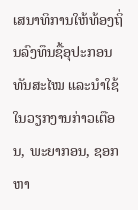ເສນາທິການໃຫ້ທ້ອງຖິ່ນລົງທຶນຊື້ອຸປະກອນທັນສະໄໝ ແລະນຳໃຊ້ໃນວຽກງານກ່າວເຕືອນ, ພະຍາກອນ, ຊອກຫາ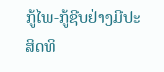ກູ້ໄພ-ກູ້ຊີບຢ່າງມີປະສິດທິ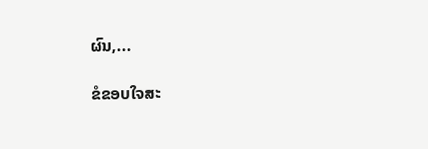ຜົນ,...

ຂໍຂອບໃຈສະ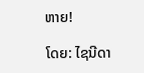ຫາຍ!

ໂດຍ: ໄຊນີດາ